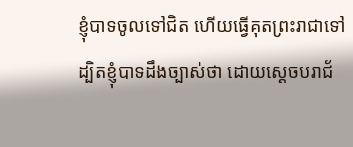ខ្ញុំបាទចូលទៅជិត ហើយធ្វើគុតព្រះរាជាទៅ ដ្បិតខ្ញុំបាទដឹងច្បាស់ថា ដោយស្ដេចបរាជ័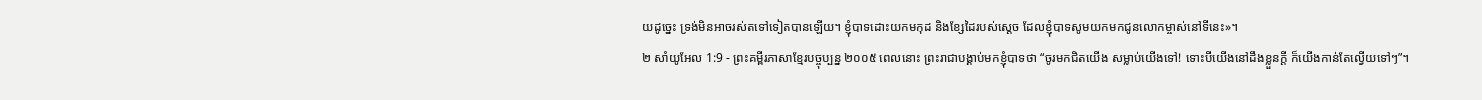យដូច្នេះ ទ្រង់មិនអាចរស់តទៅទៀតបានឡើយ។ ខ្ញុំបាទដោះយកមកុដ និងខ្សែដៃរបស់ស្ដេច ដែលខ្ញុំបាទសូមយកមកជូនលោកម្ចាស់នៅទីនេះ»។
២ សាំយូអែល 1:9 - ព្រះគម្ពីរភាសាខ្មែរបច្ចុប្បន្ន ២០០៥ ពេលនោះ ព្រះរាជាបង្គាប់មកខ្ញុំបាទថា “ចូរមកជិតយើង សម្លាប់យើងទៅ! ទោះបីយើងនៅដឹងខ្លួនក្ដី ក៏យើងកាន់តែល្វើយទៅៗ”។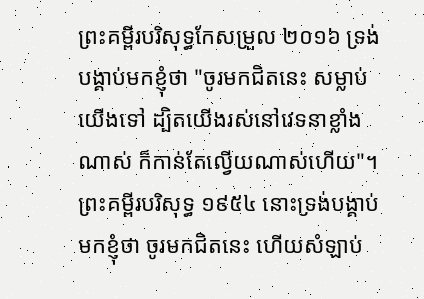ព្រះគម្ពីរបរិសុទ្ធកែសម្រួល ២០១៦ ទ្រង់បង្គាប់មកខ្ញុំថា "ចូរមកជិតនេះ សម្លាប់យើងទៅ ដ្បិតយើងរស់នៅវេទនាខ្លាំងណាស់ ក៏កាន់តែល្វើយណាស់ហើយ"។ ព្រះគម្ពីរបរិសុទ្ធ ១៩៥៤ នោះទ្រង់បង្គាប់មកខ្ញុំថា ចូរមកជិតនេះ ហើយសំឡាប់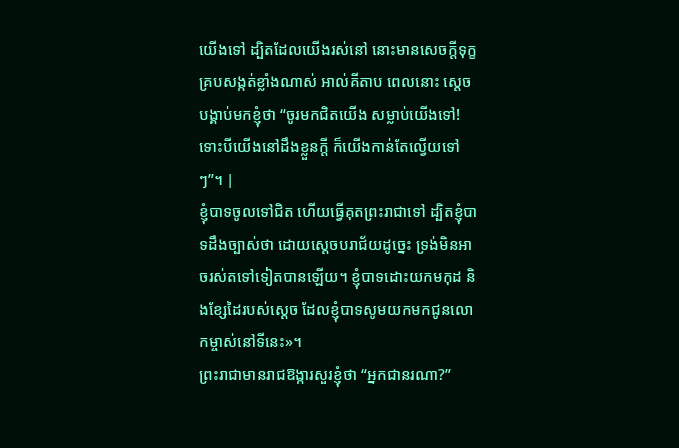យើងទៅ ដ្បិតដែលយើងរស់នៅ នោះមានសេចក្ដីទុក្ខគ្របសង្កត់ខ្លាំងណាស់ អាល់គីតាប ពេលនោះ ស្តេចបង្គាប់មកខ្ញុំថា “ចូរមកជិតយើង សម្លាប់យើងទៅ! ទោះបីយើងនៅដឹងខ្លួនក្តី ក៏យើងកាន់តែល្វើយទៅៗ”។ |
ខ្ញុំបាទចូលទៅជិត ហើយធ្វើគុតព្រះរាជាទៅ ដ្បិតខ្ញុំបាទដឹងច្បាស់ថា ដោយស្ដេចបរាជ័យដូច្នេះ ទ្រង់មិនអាចរស់តទៅទៀតបានឡើយ។ ខ្ញុំបាទដោះយកមកុដ និងខ្សែដៃរបស់ស្ដេច ដែលខ្ញុំបាទសូមយកមកជូនលោកម្ចាស់នៅទីនេះ»។
ព្រះរាជាមានរាជឱង្ការសួរខ្ញុំថា “អ្នកជានរណា?”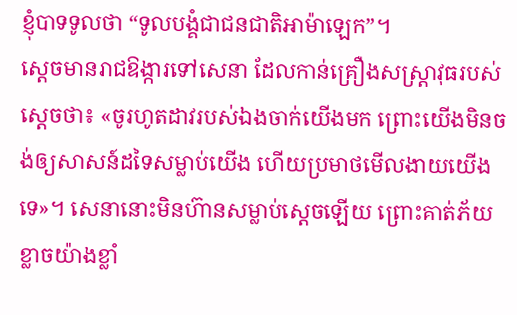ខ្ញុំបាទទូលថា “ទូលបង្គំជាជនជាតិអាម៉ាឡេក”។
ស្ដេចមានរាជឱង្ការទៅសេនា ដែលកាន់គ្រឿងសស្ត្រាវុធរបស់ស្ដេចថា៖ «ចូរហូតដាវរបស់ឯងចាក់យើងមក ព្រោះយើងមិនចង់ឲ្យសាសន៍ដទៃសម្លាប់យើង ហើយប្រមាថមើលងាយយើងទេ»។ សេនានោះមិនហ៊ានសម្លាប់ស្ដេចឡើយ ព្រោះគាត់ភ័យខ្លាចយ៉ាងខ្លាំ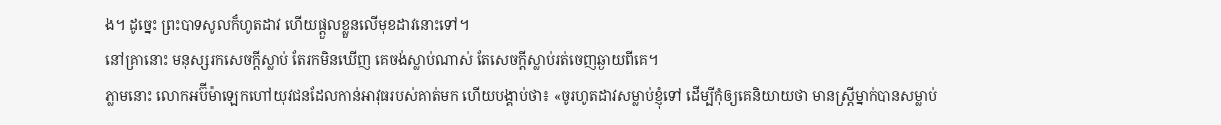ង។ ដូច្នេះ ព្រះបាទសូលក៏ហូតដាវ ហើយផ្ដួលខ្លួនលើមុខដាវនោះទៅ។
នៅគ្រានោះ មនុស្សរកសេចក្ដីស្លាប់ តែរកមិនឃើញ គេចង់ស្លាប់ណាស់ តែសេចក្ដីស្លាប់រត់ចេញឆ្ងាយពីគេ។
ភ្លាមនោះ លោកអប៊ីម៉ាឡេកហៅយុវជនដែលកាន់អាវុធរបស់គាត់មក ហើយបង្គាប់ថា៖ «ចូរហូតដាវសម្លាប់ខ្ញុំទៅ ដើម្បីកុំឲ្យគេនិយាយថា មានស្ត្រីម្នាក់បានសម្លាប់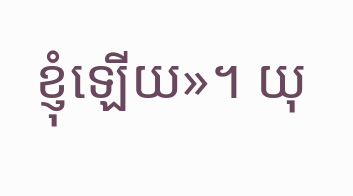ខ្ញុំឡើយ»។ យុ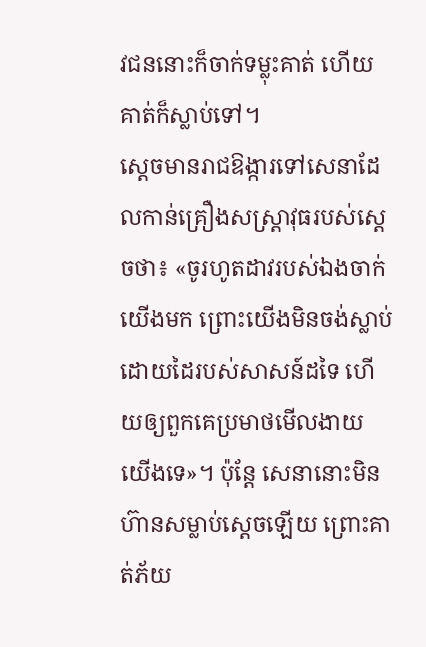វជននោះក៏ចាក់ទម្លុះគាត់ ហើយគាត់ក៏ស្លាប់ទៅ។
ស្ដេចមានរាជឱង្ការទៅសេនាដែលកាន់គ្រឿងសស្ត្រាវុធរបស់ស្ដេចថា៖ «ចូរហូតដាវរបស់ឯងចាក់យើងមក ព្រោះយើងមិនចង់ស្លាប់ដោយដៃរបស់សាសន៍ដទៃ ហើយឲ្យពួកគេប្រមាថមើលងាយយើងទេ»។ ប៉ុន្តែ សេនានោះមិនហ៊ានសម្លាប់ស្ដេចឡើយ ព្រោះគាត់ភ័យ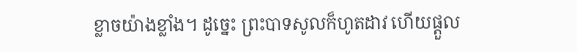ខ្លាចយ៉ាងខ្លាំង។ ដូច្នេះ ព្រះបាទសូលក៏ហូតដាវ ហើយផ្ដួល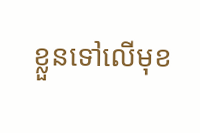ខ្លួនទៅលើមុខ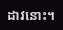ដាវនោះ។